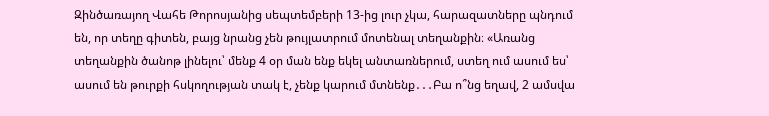Զինծառայող Վահե Թորոսյանից սեպտեմբերի 13-ից լուր չկա, հարազատները պնդում են, որ տեղը գիտեն, բայց նրանց չեն թույլատրում մոտենալ տեղանքին։ «Առանց տեղանքին ծանոթ լինելու՝ մենք 4 օր ման ենք եկել անտառներում, ստեղ ում ասում ես՝ ասում են թուրքի հսկողության տակ է, չենք կարում մտնենք․․․Բա ո՞նց եղավ, 2 ամսվա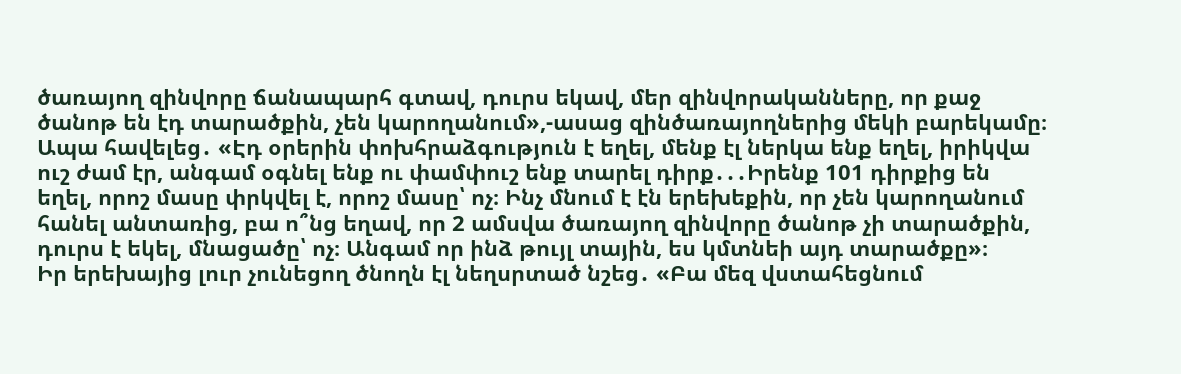ծառայող զինվորը ճանապարհ գտավ, դուրս եկավ, մեր զինվորականները, որ քաջ ծանոթ են էդ տարածքին, չեն կարողանում»,-ասաց զինծառայողներից մեկի բարեկամը։
Ապա հավելեց․ «Էդ օրերին փոխհրաձգություն է եղել, մենք էլ ներկա ենք եղել, իրիկվա ուշ ժամ էր, անգամ օգնել ենք ու փամփուշ ենք տարել դիրք․․․Իրենք 101 դիրքից են եղել, որոշ մասը փրկվել է, որոշ մասը՝ ոչ։ Ինչ մնում է էն երեխեքին, որ չեն կարողանում հանել անտառից, բա ո՞նց եղավ, որ 2 ամսվա ծառայող զինվորը ծանոթ չի տարածքին, դուրս է եկել, մնացածը՝ ոչ։ Անգամ որ ինձ թույլ տային, ես կմտնեի այդ տարածքը»։
Իր երեխայից լուր չունեցող ծնողն էլ նեղսրտած նշեց․ «Բա մեզ վստահեցնում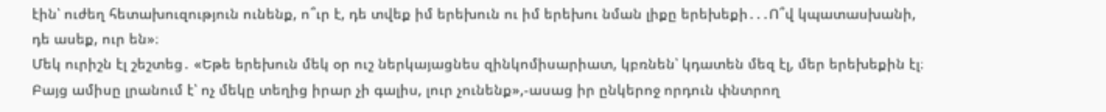էին՝ ուժեղ հետախուզություն ունենք, ո՞ւր է, դե տվեք իմ երեխուն ու իմ երեխու նման լիքը երեխեքի․․․Ո՞վ կպատասխանի, դե ասեք, ուր են»։
Մեկ ուրիշն էլ շեշտեց․ «Եթե երեխուն մեկ օր ուշ ներկայացնես զինկոմիսարիատ, կբռնեն՝ կդատեն մեզ էլ, մեր երեխեքին էլ։ Բայց ամիսը լրանում է՝ ոչ մեկը տեղից իրար չի գալիս, լուր չունենք»,-ասաց իր ընկերոջ որդուն փնտրող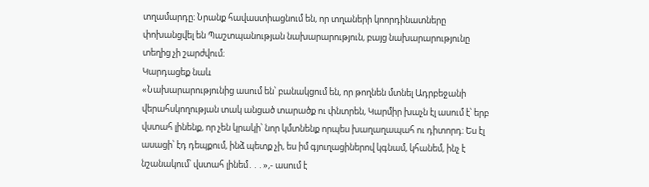տղամարդը։ Նրանք հավաստիացնում են, որ տղաների կոորդինատները փոխանցվել են Պաշտպանության նախարարություն, բայց նախարարությունը տեղից չի շարժվում։
Կարդացեք նաև
«Նախարարությունից ասում են՝ բանակցում են, որ թողնեն մտնել Ադրբեջանի վերահսկողության տակ անցած տարածք ու փնտրեն, Կարմիր խաչն էլ ասում է՝ երբ վստահ լինենք, որ չեն կրակի՝ նոր կմտնենք որպես խաղաղապահ ու դիտորդ։ Ես էլ ասացի՝ էդ դեպքում, ինձ պետք չի, ես իմ գյուղացիներով կգնամ, կհանեմ, ինչ է նշանակում՝ վստահ լինեմ․․․»,- ասում է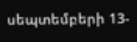սեպտեմբերի 13-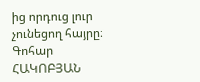ից որդուց լուր չունեցող հայրը։
Գոհար ՀԱԿՈԲՅԱՆ